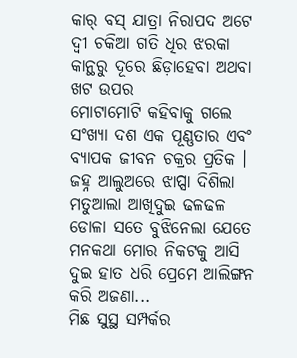କାର୍ ବସ୍ ଯାତ୍ରା ନିରାପଦ ଅଟେ ଦ୍ୱୀ ଚକିଆ ଗତି ଧିର ଝରକା କାନ୍ଥରୁ ଦୂରେ ଛିଡ଼ାହେବା ଅଥବା ଖଟ ଉପର
ମୋଟାମୋଟି କହିବାକୁ ଗଲେ ସଂଖ୍ୟା ଦଶ ଏକ ପୂଣ୍ଣତାର ଏବଂ ବ୍ୟାପକ ଜୀବନ ଚକ୍ରର ପ୍ରତିକ ।
ଜହ୍ନ ଆଲୁଅରେ ଝାପ୍ସା ଦିଶିଲା ମତୁଆଲା ଆଖିଦୁଇ ଢଳଢଳ ଡୋଳା ସତେ ବୁଝିନେଲା ଯେତେ ମନକଥା ମୋର ନିକଟକୁ ଆସି ଦୁଇ ହାତ ଧରି ପ୍ରେମେ ଆଲିଙ୍ଗନ କରି ଅଜଣା...
ମିଛ ସୁସ୍ଥ ସମ୍ପର୍କର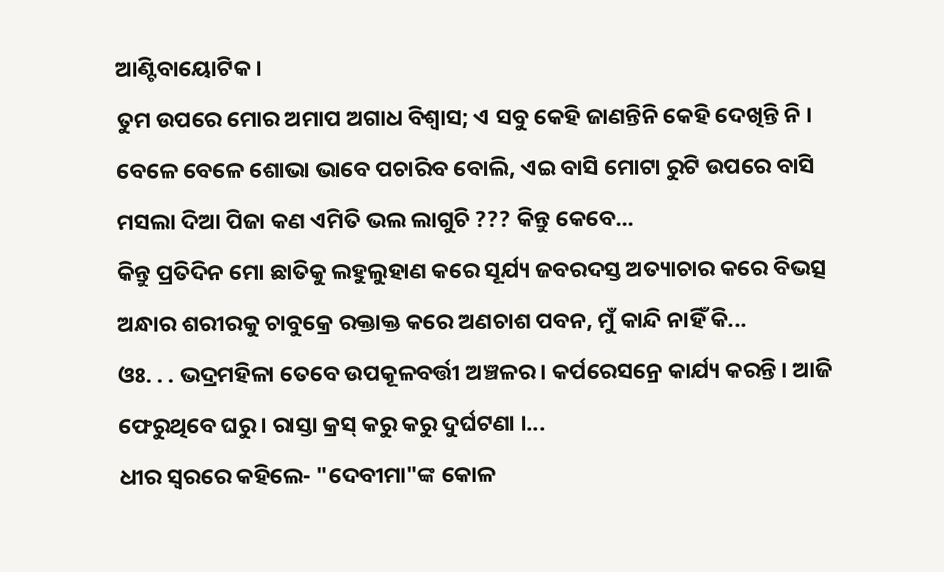ଆଣ୍ଟିବାୟୋଟିକ ।
ତୁମ ଉପରେ ମୋର ଅମାପ ଅଗାଧ ବିଶ୍ୱାସ; ଏ ସବୁ କେହି ଜାଣନ୍ତିନି କେହି ଦେଖିନ୍ତି ନି ।
ବେଳେ ବେଳେ ଶୋଭା ଭାବେ ପଚାରିବ ବୋଲି, ଏଇ ବାସି ମୋଟା ରୁଟି ଉପରେ ବାସି ମସଲା ଦିଆ ପିଜା କଣ ଏମିତି ଭଲ ଲାଗୁଚି ??? କିନ୍ତୁ କେବେ...
କିନ୍ତୁ ପ୍ରତିଦିନ ମୋ ଛାତିକୁ ଲହୁଲୁହାଣ କରେ ସୂର୍ଯ୍ୟ ଜବରଦସ୍ତ ଅତ୍ୟାଚାର କରେ ବିଭତ୍ସ ଅନ୍ଧାର ଶରୀରକୁ ଚାବୁକ୍ରେ ରକ୍ତାକ୍ତ କରେ ଅଣଚାଶ ପବନ, ମୁଁ କାନ୍ଦି ନାହିଁ କି...
ଓଃ. . . ଭଦ୍ରମହିଳା ତେବେ ଉପକୂଳବର୍ତ୍ତୀ ଅଞ୍ଚଳର । କର୍ପରେସନ୍ରେ କାର୍ଯ୍ୟ କରନ୍ତି । ଆଜି ଫେରୁଥିବେ ଘରୁ । ରାସ୍ତା କ୍ରସ୍ କରୁ କରୁ ଦୁର୍ଘଟଣା ।...
ଧୀର ସ୍ୱରରେ କହିଲେ- "ଦେବୀମା"ଙ୍କ କୋଳ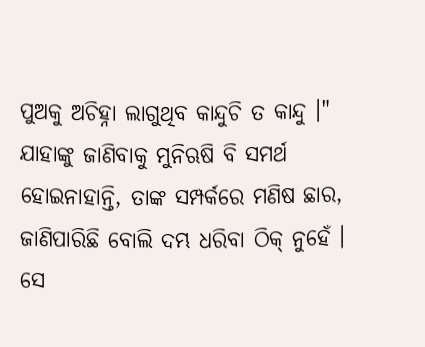ପୁଅକୁ ଅଚିହ୍ନା ଲାଗୁଥିବ କାନ୍ଦୁଚି ତ କାନ୍ଦୁ ।"
ଯାହାଙ୍କୁ ଜାଣିବାକୁ ମୁନିଋଷି ବି ସମର୍ଥ ହୋଇନାହାନ୍ତି, ତାଙ୍କ ସମ୍ପର୍କରେ ମଣିଷ ଛାର, ଜାଣିପାରିଛି ବୋଲି ଦମ୍ଭ ଧରିବା ଠିକ୍ ନୁହେଁ । ସେ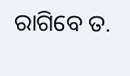ରାଗିବେ ତ.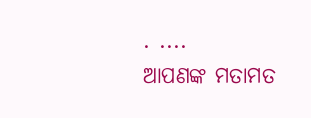. ....
ଆପଣଙ୍କ ମତାମତ